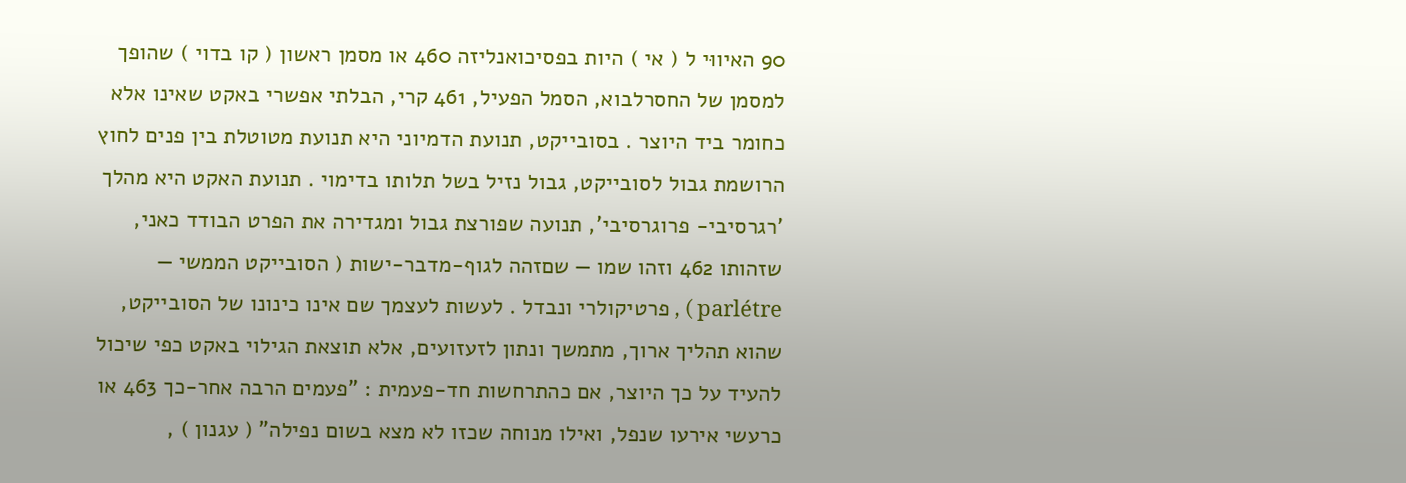90 האיווּי ל ( אי ) היות בפסיכואנליזה 460 או מסמן ראשון ( קו בדוי ) שהופך למסמן של החסרלבוא, הסמל הפעיל, 461 קרי, הבלתי אפשרי באקט שאינו אלא כחומר ביד היוצר . בסובייקט, תנועת הדמיוני היא תנועת מטוטלת בין פנים לחוץ הרושמת גבול לסובייקט, גבול נזיל בשל תלותו בדימוי . תנועת האקט היא מהלך 'רגרסיבי- פרוגרסיבי', תנועה שפורצת גבול ומגדירה את הפרט הבודד כאני, שזהותו 462 וזהו שמו — שםזהה לגוף-מדבר-ישות ( הסובייקט הממשי — parlétre ) , פרטיקולרי ונבדל . לעשות לעצמך שם אינו כינונו של הסובייקט, שהוא תהליך ארוך, מתמשך ונתון לזעזועים, אלא תוצאת הגילוי באקט כפי שיכול להעיד על כך היוצר, אם כהתרחשות חד-פעמית : "פעמים הרבה אחר-כך 463 או כרעשי אירעו שנפל, ואילו מנוחה שכזו לא מצא בשום נפילה" ( עגנון ) ,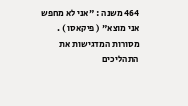464 משנה : "אני לא מחפש אני מוצא" ( פיקאסו ) . מסורות המדגישות את התהליכים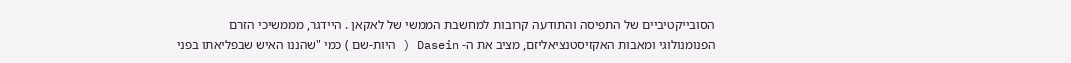הסובייקטיביים של התפיסה והתודעה קרובות למחשבת הממשי של לאקאן . היידגר, מממשיכי הזרם הפנומנולוגי ומאבות האקזיסטנציאליזם, מציב את ה- Dasein ( היות-שם ) כמי "שהננו האיש שבפליאתו בפני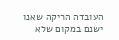העובדה הריקה שאנו ישנם במקום שלא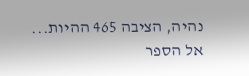נהיה, הציבה 465 ההיות...
אל הספר